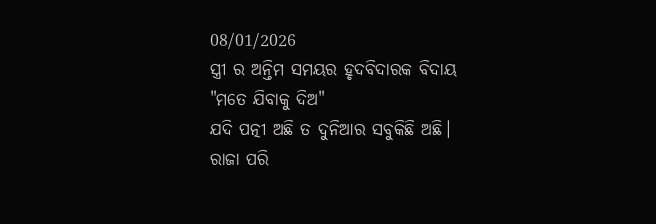08/01/2026
ସ୍ତ୍ରୀ ର ଅନ୍ତିମ ସମୟର ହୃଦବିଦାରକ ବିଦାୟ
"ମତେ ଯିବାକୁ ଦିଅ"
ଯଦି ପତ୍ନୀ ଅଛି ତ ଦୁନିଆର ସବୁକିଛି ଅଛି।
ରାଜା ପରି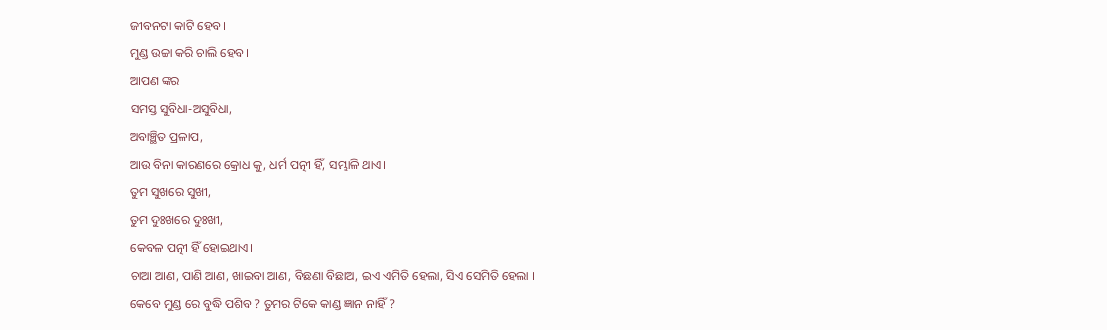ଜୀବନଟା କାଟି ହେବ।
ମୁଣ୍ଡ ଉଚ୍ଚା କରି ଚାଲି ହେବ।
ଆପଣ ଙ୍କର
ସମସ୍ତ ସୁବିଧା-ଅସୁବିଧା,
ଅବାଞ୍ଛିତ ପ୍ରଳାପ,
ଆଉ ବିନା କାରଣରେ କ୍ରୋଧ କୁ, ଧର୍ମ ପତ୍ନୀ ହିଁ, ସମ୍ଭାଳି ଥାଏ।
ତୁମ ସୁଖରେ ସୁଖୀ,
ତୁମ ଦୁଃଖରେ ଦୁଃଖୀ,
କେବଳ ପତ୍ନୀ ହିଁ ହୋଇଥାଏ।
ଚାଆ ଆଣ, ପାଣି ଆଣ, ଖାଇବା ଆଣ, ବିଛଣା ବିଛାଅ, ଇଏ ଏମିତି ହେଲା, ସିଏ ସେମିତି ହେଲା ।
କେବେ ମୁଣ୍ଡ ରେ ବୁଦ୍ଧି ପଶିବ ? ତୁମର ଟିକେ କାଣ୍ଡ ଜ୍ଞାନ ନାହିଁ ?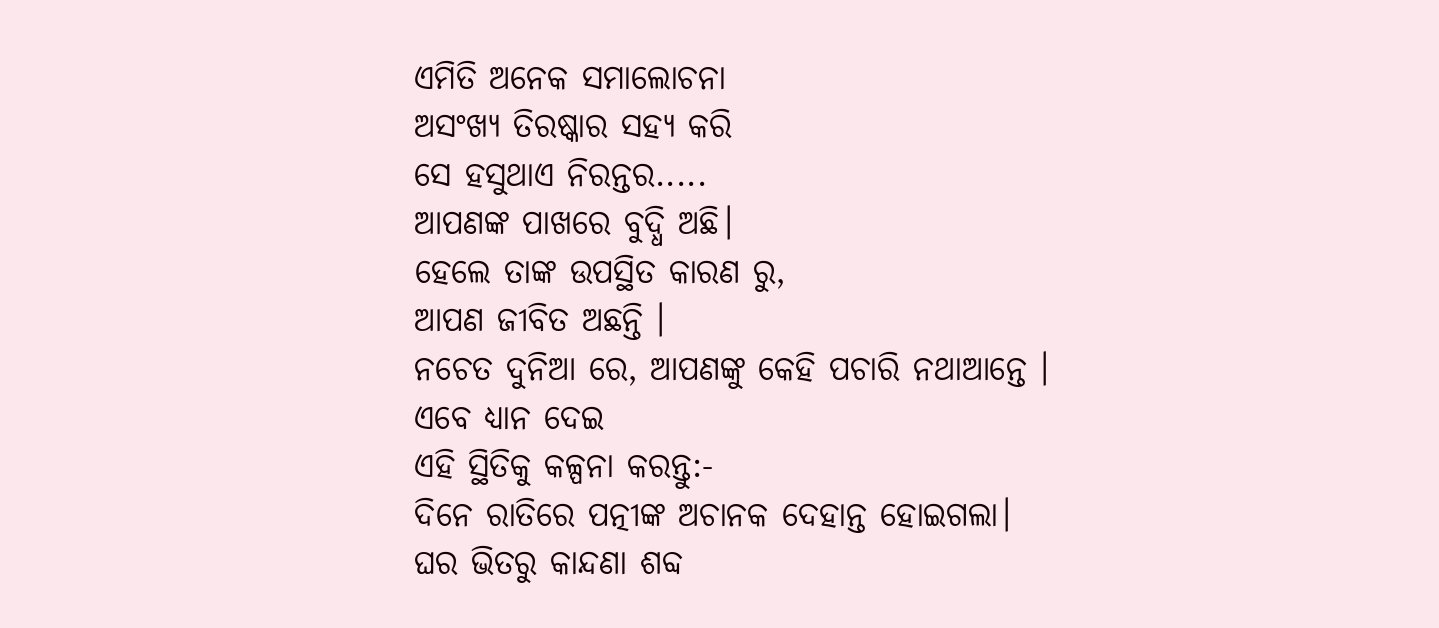ଏମିତି ଅନେକ ସମାଲୋଚନା
ଅସଂଖ୍ୟ ତିରଷ୍କାର ସହ୍ୟ କରି
ସେ ହସୁଥାଏ ନିରନ୍ତର.....
ଆପଣଙ୍କ ପାଖରେ ବୁଦ୍ଧି ଅଛି।
ହେଲେ ତାଙ୍କ ଉପସ୍ଥିତ କାରଣ ରୁ,
ଆପଣ ଜୀବିତ ଅଛନ୍ତି ।
ନଚେତ ଦୁନିଆ ରେ, ଆପଣଙ୍କୁ କେହି ପଚାରି ନଥାଆନ୍ତେ ।
ଏବେ ଧ୍ୟାନ ଦେଇ
ଏହି ସ୍ଥିତିକୁ କଳ୍ପନା କରନ୍ତୁ:-
ଦିନେ ରାତିରେ ପତ୍ନୀଙ୍କ ଅଚାନକ ଦେହାନ୍ତ ହୋଇଗଲା।
ଘର ଭିତରୁ କାନ୍ଦଣା ଶବ୍ଦ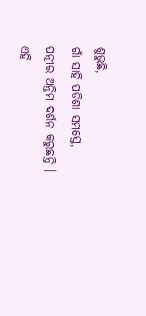ଶୁଭୁଛି,
ଗାଁ ସାହି ପଡିଶା ସମସ୍ତେ,
ପତ୍ନୀର ଅନ୍ତିମ ଦର୍ଶନ କରୁଛନ୍ତି ।
ଏହି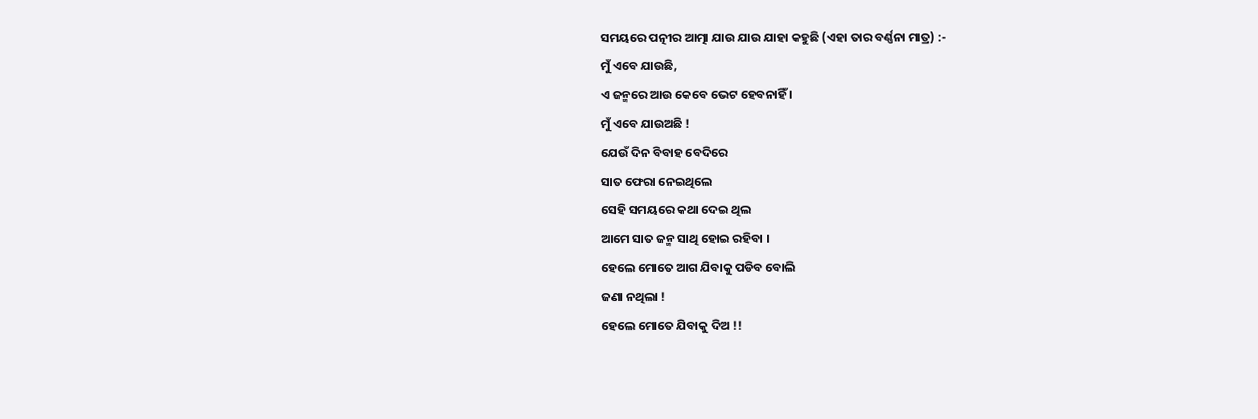ସମୟରେ ପତ୍ନୀର ଆତ୍ମା ଯାଉ ଯାଉ ଯାହା କହୁଛି (ଏହା ତାର ବର୍ଣ୍ଣନା ମାତ୍ର) :-
ମୁଁ ଏବେ ଯାଉଛି,
ଏ ଜନ୍ମରେ ଆଉ କେବେ ଭେଟ ହେବନାହିଁ ।
ମୁଁ ଏବେ ଯାଉଅଛି !
ଯେଉଁ ଦିନ ବିବାହ ବେଦିରେ
ସାତ ଫେରା ନେଇଥିଲେ
ସେହି ସମୟରେ କଥା ଦେଇ ଥିଲ
ଆମେ ସାତ ଜନ୍ମ ସାଥି ହୋଇ ରହିବା ।
ହେଲେ ମୋତେ ଆଗ ଯିବାକୁ ପଡିବ ବୋଲି
ଜଣା ନଥିଲା !
ହେଲେ ମୋତେ ଯିବାକୁ ଦିଅ !!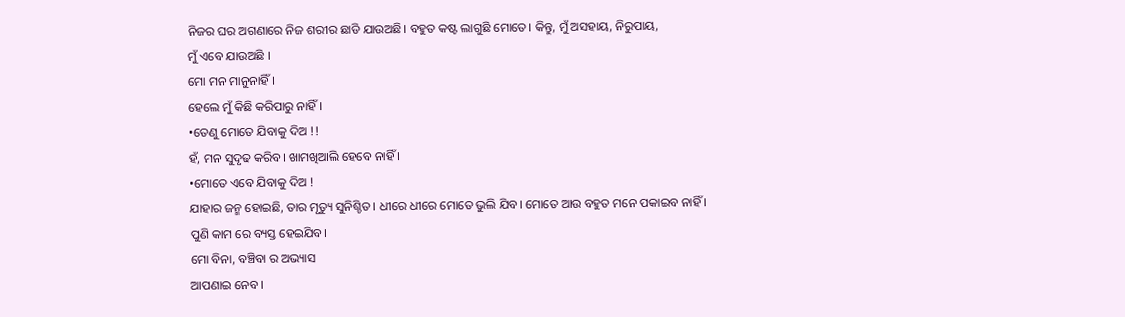ନିଜର ଘର ଅଗଣାରେ ନିଜ ଶରୀର ଛାଡି ଯାଉଅଛି। ବହୁତ କଷ୍ଟ ଲାଗୁଛି ମୋତେ। କିନ୍ତୁ, ମୁଁ ଅସହାୟ, ନିରୁପାୟ,
ମୁଁ ଏବେ ଯାଉଅଛି ।
ମୋ ମନ ମାନୁନାହିଁ ।
ହେଲେ ମୁଁ କିଛି କରିପାରୁ ନାହିଁ ।
•ତେଣୁ ମୋତେ ଯିବାକୁ ଦିଅ !!
ହଁ, ମନ ସୁଦୃଢ କରିବ। ଖାମଖିଆଲି ହେବେ ନାହିଁ ।
•ମୋତେ ଏବେ ଯିବାକୁ ଦିଅ !
ଯାହାର ଜନ୍ମ ହୋଇଛି, ତାର ମୃତ୍ୟୁ ସୁନିଶ୍ଚିତ। ଧୀରେ ଧୀରେ ମୋତେ ଭୁଲି ଯିବ। ମୋତେ ଆଉ ବହୁତ ମନେ ପକାଇବ ନାହିଁ ।
ପୁଣି କାମ ରେ ବ୍ୟସ୍ତ ହେଇଯିବ।
ମୋ ବିନା, ବଞ୍ଚିବା ର ଅଭ୍ୟାସ
ଆପଣାଇ ନେବ ।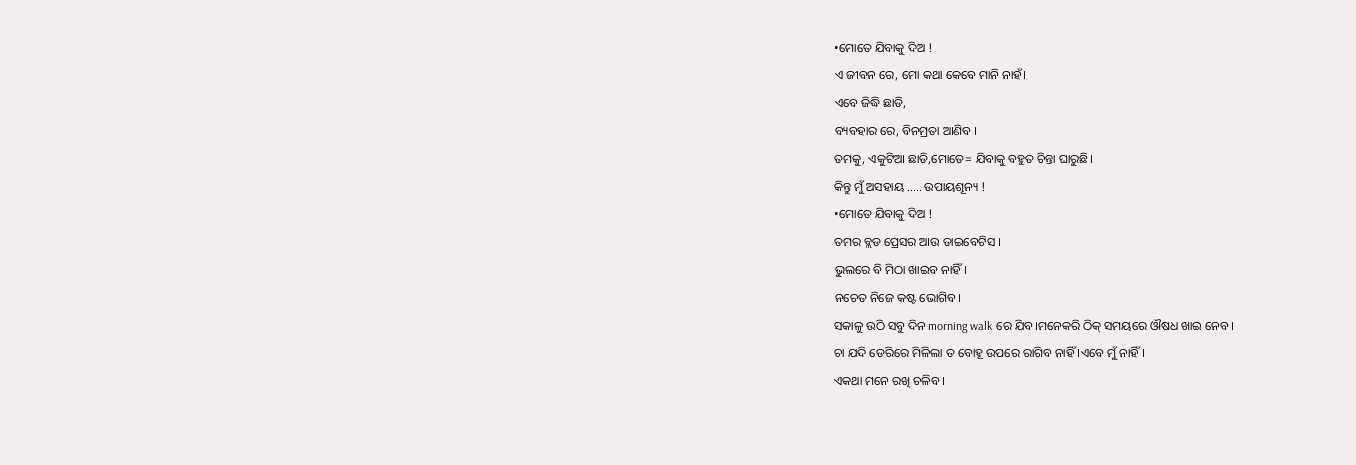•ମୋତେ ଯିବାକୁ ଦିଅ !
ଏ ଜୀବନ ରେ, ମୋ କଥା କେବେ ମାନି ନାହଁ।
ଏବେ ଜିଦ୍ଧି ଛାଡି,
ବ୍ୟବହାର ରେ, ବିନମ୍ରତା ଆଣିବ ।
ତମକୁ, ଏକୁଟିଆ ଛାଡି,ମୋତେ= ଯିବାକୁ ବହୁତ ଚିନ୍ତା ଘାରୁଛି।
କିନ୍ତୁ ମୁଁ ଅସହାୟ ..... ଉପାୟଶୂନ୍ୟ !
•ମୋତେ ଯିବାକୁ ଦିଅ !
ତମର ବ୍ଲଡ ପ୍ରେସର ଆଉ ଡାଇବେଟିସ ।
ଭୁଲରେ ବି ମିଠା ଖାଇବ ନାହିଁ।
ନଚେତ ନିଜେ କଷ୍ଟ ଭୋଗିବ।
ସକାଳୁ ଉଠି ସବୁ ଦିନ morning walk ରେ ଯିବ।ମନେକରି ଠିକ୍ ସମୟରେ ଔଷଧ ଖାଇ ନେବ।
ଚା ଯଦି ଡେରିରେ ମିଳିଲା ତ ବୋହୂ ଉପରେ ରାଗିବ ନାହିଁ ।ଏବେ ମୁଁ ନାହିଁ।
ଏକଥା ମନେ ରଖି ଚଳିବ ।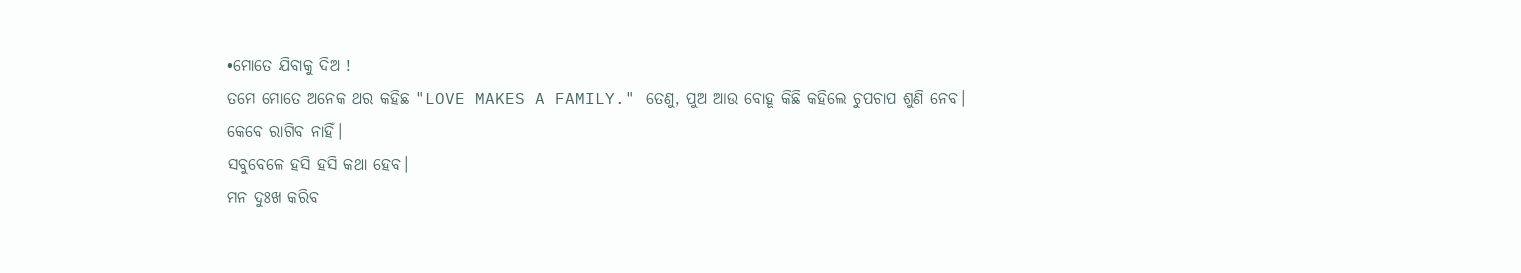•ମୋତେ ଯିବାକୁ ଦିଅ !
ତମେ ମୋତେ ଅନେକ ଥର କହିଛ "LOVE MAKES A FAMILY." ତେଣୁ, ପୁଅ ଆଉ ବୋହୂ କିଛି କହିଲେ ଚୁପଚାପ ଶୁଣି ନେବ।
କେବେ ରାଗିବ ନାହିଁ।
ସବୁବେଳେ ହସି ହସି କଥା ହେବ।
ମନ ଦୁଃଖ କରିବ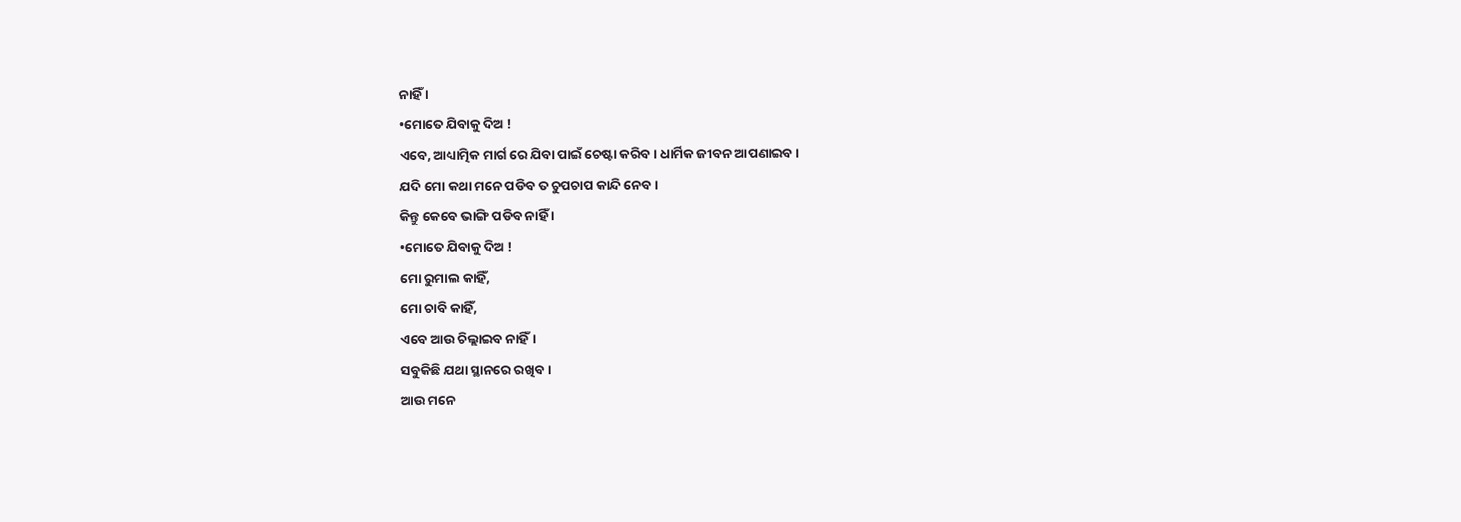ନାହିଁ ।
•ମୋତେ ଯିବାକୁ ଦିଅ !
ଏବେ, ଆଧ୍ୟାତ୍ମିକ ମାର୍ଗ ରେ ଯିବା ପାଇଁ ଚେଷ୍ଟା କରିବ। ଧାର୍ମିକ ଜୀବନ ଆପଣାଇବ।
ଯଦି ମୋ କଥା ମନେ ପଡିବ ତ ଚୁପଚାପ କାନ୍ଦି ନେବ।
କିନ୍ତୁ କେବେ ଭାଙ୍ଗି ପଡିବ ନାହିଁ ।
•ମୋତେ ଯିବାକୁ ଦିଅ !
ମୋ ରୁମାଲ କାହିଁ,
ମୋ ଚାବି କାହିଁ,
ଏବେ ଆଉ ଚିଲ୍ଲାଇବ ନାହିଁ।
ସବୁକିଛି ଯଥା ସ୍ଥାନରେ ରଖିବ।
ଆଉ ମନେ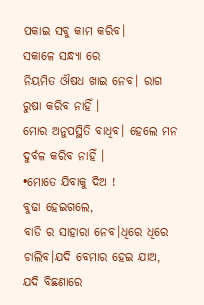ପକାଇ ସବୁ କାମ କରିବ।
ସକାଳେ ସନ୍ଧ୍ୟା ରେ
ନିୟମିତ ଔଷଧ ଖାଇ ନେବ। ରାଗ ରୁଷା କରିବ ନାହିଁ ।
ମୋର ଅନୁପସ୍ଥିତି ବାଧିବ। ହେଲେ ମନ ଦୁର୍ବଳ କରିବ ନାହିଁ ।
•ମୋତେ ଯିବାକୁ ଦିଅ !
ବୁଢା ହେଇଗଲେ,
ବାଡି ର ସାହାରା ନେବ।ଧିରେ ଧିରେ ଚାଲିବ।ଯଦି ବେମାର ହେଇ ଯାଅ,
ଯଦି ବିଛଣାରେ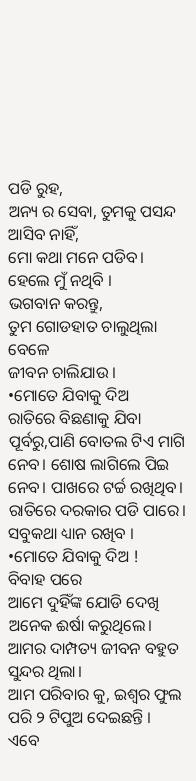ପଡି ରୁହ,
ଅନ୍ୟ ର ସେବା, ତୁମକୁ ପସନ୍ଦ
ଆସିବ ନାହିଁ,
ମୋ କଥା ମନେ ପଡିବ।
ହେଲେ ମୁଁ ନଥିବି ।
ଭଗବାନ କରନ୍ତୁ,
ତୁମ ଗୋଡହାତ ଚାଲୁଥିଲା ବେଳେ
ଜୀବନ ଚାଲିଯାଉ ।
•ମୋତେ ଯିବାକୁ ଦିଅ
ରାତିରେ ବିଛଣାକୁ ଯିବା ପୂର୍ବରୁ,ପାଣି ବୋତଲ ଟିଏ ମାଗି ନେବ। ଶୋଷ ଲାଗିଲେ ପିଇ ନେବ। ପାଖରେ ଟର୍ଚ୍ଚ ରଖିଥିବ।
ରାତିରେ ଦରକାର ପଡି ପାରେ। ସବୁକଥା ଧ୍ୟାନ ରଖିବ ।
•ମୋତେ ଯିବାକୁ ଦିଅ !
ବିବାହ ପରେ
ଆମେ ଦୁହିଁଙ୍କ ଯୋଡି ଦେଖି
ଅନେକ ଈର୍ଷା କରୁଥିଲେ।
ଆମର ଦାମ୍ପତ୍ୟ ଜୀବନ ବହୁତ ସୁନ୍ଦର ଥିଲା।
ଆମ ପରିବାର କୁ, ଇଶ୍ଵର ଫୁଲ ପରି ୨ ଟିପୁଅ ଦେଇଛନ୍ତି ।
ଏବେ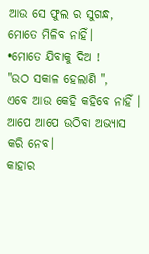ଆଉ ସେ ଫୁଲ ର ସୁଗନ୍ଧ,
ମୋତେ ମିଳିବ ନାହିଁ।
•ମୋତେ ଯିବାକୁ ଦିଅ !
"ଉଠ ସକାଳ ହେଲାଣି ",
ଏବେ ଆଉ କେହି କହିବେ ନାହିଁ ।
ଆପେ ଆପେ ଉଠିବା ଅଭ୍ୟାସ କରି ନେବ।
କାହାର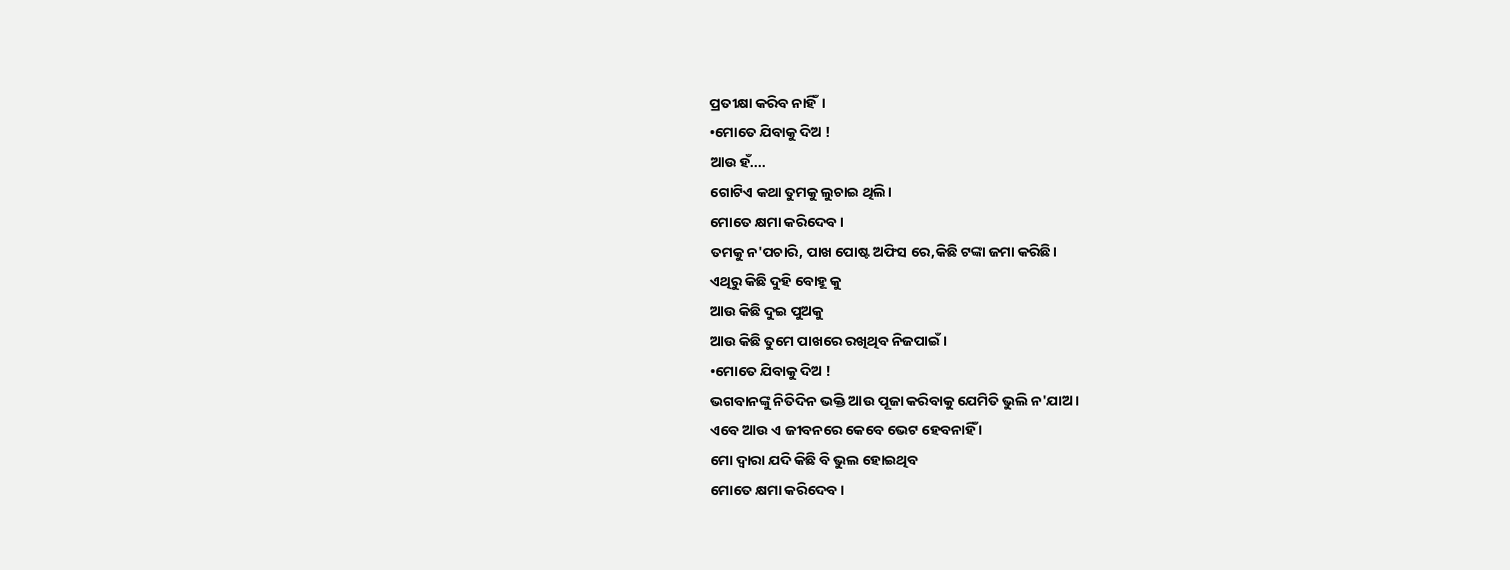ପ୍ରତୀକ୍ଷା କରିବ ନାହିଁ।
•ମୋତେ ଯିବାକୁ ଦିଅ !
ଆଉ ହଁ....
ଗୋଟିଏ କଥା ତୁମକୁ ଲୁଚାଇ ଥିଲି।
ମୋତେ କ୍ଷମା କରିଦେବ।
ତମକୁ ନ'ପଚାରି, ପାଖ ପୋଷ୍ଟ ଅଫିସ ରେ,କିଛି ଟଙ୍କା ଜମା କରିଛି।
ଏଥିରୁ କିଛି ଦୁହି ବୋହୂ କୁ
ଆଉ କିଛି ଦୁଇ ପୁଅକୁ
ଆଉ କିଛି ତୁମେ ପାଖରେ ରଖିଥିବ ନିଜପାଇଁ ।
•ମୋତେ ଯିବାକୁ ଦିଅ !
ଭଗବାନଙ୍କୁ ନିତିଦିନ ଭକ୍ତି ଆଉ ପୂଜା କରିବାକୁ ଯେମିତି ଭୁଲି ନ'ଯାଅ ।
ଏବେ ଆଉ ଏ ଜୀବନରେ କେବେ ଭେଟ ହେବନାହିଁ ।
ମୋ ଦ୍ବାରା ଯଦି କିଛି ବି ଭୁଲ ହୋଇଥିବ
ମୋତେ କ୍ଷମା କରିଦେବ।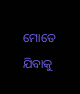ମୋତେ ଯିବାକୁ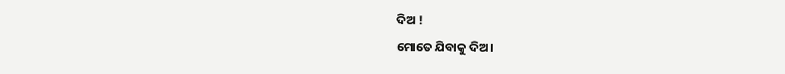ଦିଅ !
ମୋତେ ଯିବାକୁ ଦିଅ।